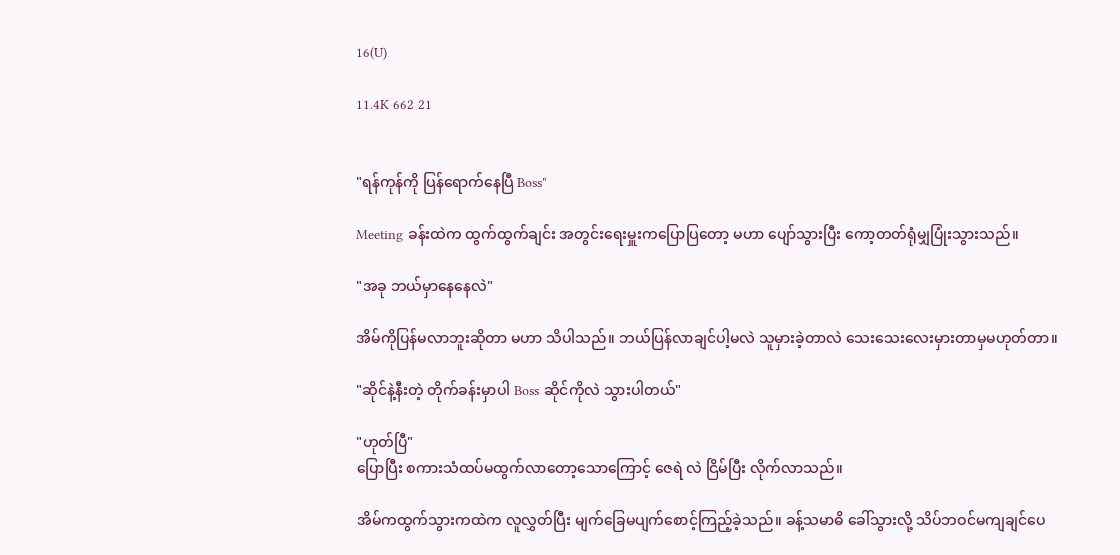16(U)

11.4K 662 21


"ရန်ကုန်ကို ပြန်ရောက်နေပြီ Boss"

Meeting ခန်းထဲက ထွက်ထွက်ချင်း အတွင်းရေးမှူးကပြောပြတော့ မဟာ ပျော်သွားပြီး ကော့တတ်ရုံမျှပြုံးသွားသည်။

"အခု ဘယ်မှာနေနေလဲ"

အိမ်ကိုပြန်မလာဘူးဆိုတာ မဟာ သိပါသည်။ ဘယ်ပြန်လာချင်ပါ့မလဲ သူမှားခဲ့တာလဲ သေးသေးလေးမှားတာမှမဟုတ်တာ။

"ဆိုင်နဲ့နီးတဲ့ တိုက်ခန်းမှာပါ Boss ဆိုင်ကိုလဲ သွားပါတယ်"

"ဟုတ်ပြီ"
ပြောပြီး စကားသံထပ်မထွက်လာတော့သောကြောင့် ဇေရဲ လဲ ငြိမ်ပြီး လိုက်လာသည်။

အိမ်ကထွက်သွားကထဲက လူလွှတ်ပြီး မျက်ခြေမပျက်စောင့်ကြည့်ခဲ့သည်။ ခန့်သမာဓိ ခေါ်သွားလို့ သိပ်ဘဝင်မကျချင်ပေ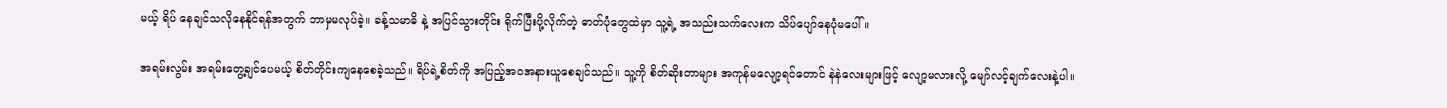မယ့် ရိပ် နေချင်သလိုနေနိုင်ရန်အတွက် ဘာမှမလုပ်ခဲ့။ ခန့်သမာဓိ နဲ့ အပြင်သွားတိုင်း ရိုက်ပြီးပို့လိုက်တဲ့ ဓာတ်ပုံတွေထဲမှာ သူ့ရဲ့ အသည်းသက်လေးက သိပ်ပျော်နေပုံမပေါ်။

အရမ်းလွမ်း အရမ်းတွေ့ချင်ပေမယ့် စိတ်တိုင်းကျနေစေခဲ့သည်။ ရိပ်ရဲ့စိတ်ကို အပြည့်အဝအနားယူစေချင်သည်။ သူ့ကို စိတ်ဆိုးတာများ အကုန်မလျော့ရင်တောင် နဲနဲလေးများဖြင့် လျော့မလားလို့ မျော်လင့်ချက်လေးနဲ့ပါ။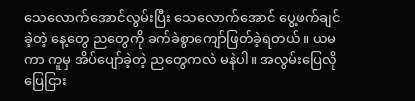သေလောက်အောင်လွမ်းပြီး သေလောက်အောင် ပွေ့ဖက်ချင်ခဲ့တဲ့ နေ့တွေ ညတွေကို ခက်ခဲစွာကျော်ဖြတ်ခဲ့ရတယ်။ ယမကာ ကူမှ အိပ်ပျော်ခဲ့တဲ့ ညတွေကလဲ မနဲပါ။ အလွမ်းပြေလိုပြေငြား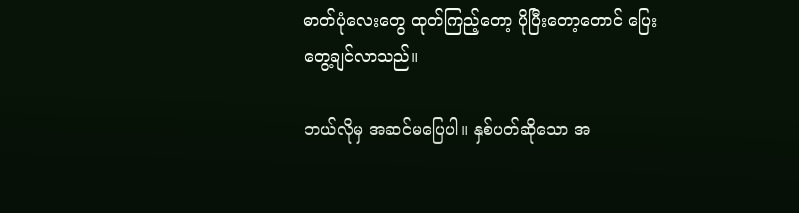ဓာတ်ပုံလေးတွေ ထုတ်ကြည့်တော့ ပိုပြီးတော့တောင် ပြေးတွေ့ချင်လာသည်။

ဘယ်လိုမှ အဆင်မပြေပါ။ နှစ်ပတ်ဆိုသော အ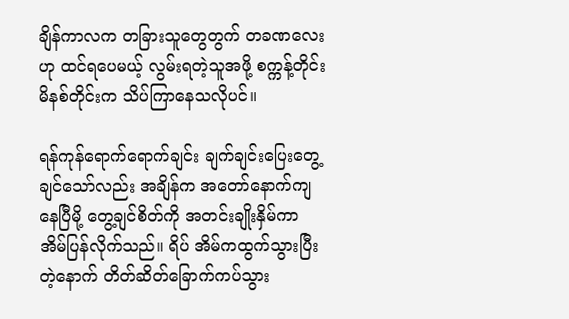ချိန်ကာလက တခြားသူတွေတွက် တခဏလေးဟု ထင်ရပေမယ့် လွမ်းရတဲ့သူအဖို့ စက္ကန့်တိုင်း မိနစ်တိုင်းက သိပ်ကြာနေသလိုပင်။

ရန်ကုန်ရောက်ရောက်ချင်း ချက်ချင်းပြေးတွေ့ချင်သော်လည်း အချိန်က အတော်နောက်ကျနေပြီမို့ တွေ့ချင်စိတ်ကို အတင်းချိုးနှိမ်ကာ အိမ်ပြန်လိုက်သည်။ ရိပ် အိမ်ကထွက်သွားပြီးတဲ့နောက် တိတ်ဆိတ်ခြောက်ကပ်သွား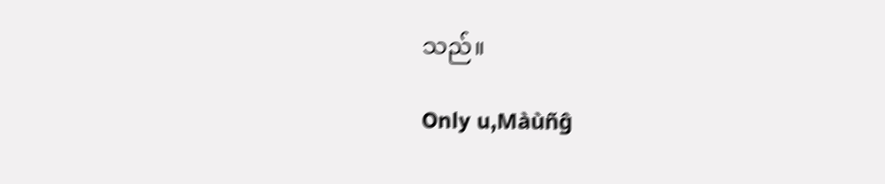သည်။

Only u,Màùñĝ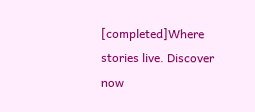[completed]Where stories live. Discover now